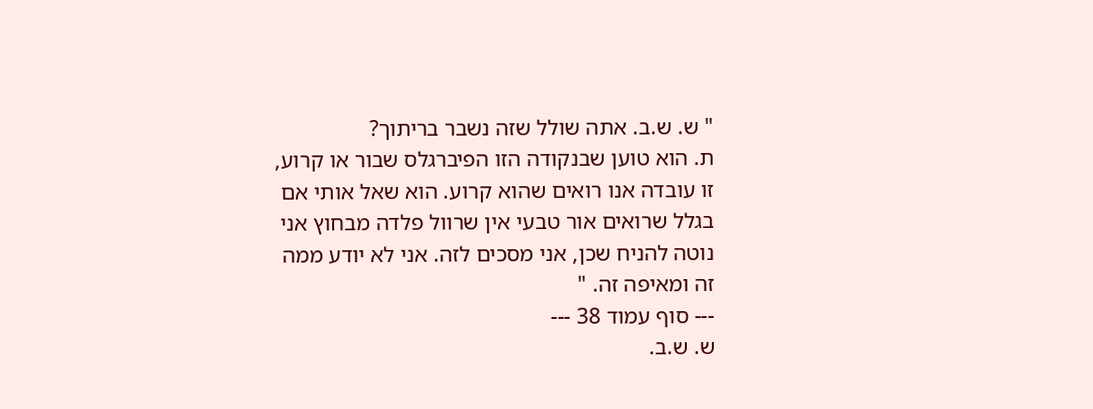" ש. ש.ב. אתה שולל שזה נשבר בריתוך?
ת. הוא טוען שבנקודה הזו הפיברגלס שבור או קרוע, זו עובדה אנו רואים שהוא קרוע. הוא שאל אותי אם בגלל שרואים אור טבעי אין שרוול פלדה מבחוץ אני נוטה להניח שכן, אני מסכים לזה. אני לא יודע ממה זה ומאיפה זה. "
--- סוף עמוד 38 ---
ש. ש.ב.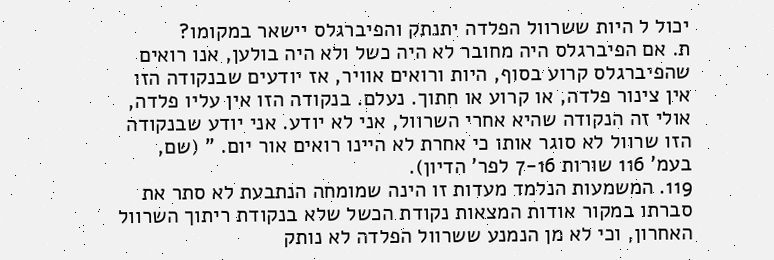יכול ל היות ששרוול הפלדה יתנתק והפיברגלס יישאר במקומו?
ת. אם הפיברגלס היה מחובר לא היה כשל ולא היה בולען, אנו רואים שהפיברגלס קרוע בסוף, היות ורואים אוויר, אז יודעים שבנקודה הזו אין צינור פלדה, או קרוע או חתוך. נעלם. בנקודה הזו אין עליו פלדה, אולי זה הנקודה שהיא אחרי השרוול, אני לא יודע. אני יודע שבנקודה הזו שרוול לא סוגר אותו כי אחרת לא היינו רואים אור יום. " (שם, בעמ' 116 שורות 7-16 לפר' הדיון).
119. המשמעות הנלמד מעדות זו הינה שמומחה הנתבעת לא סתר את סברתו במקור אודות המצאות נקודת הכשל שלא בנקודת ריתוך השרוול האחרון, וכי לא מן הנמנע ששרוול הפלדה לא נותק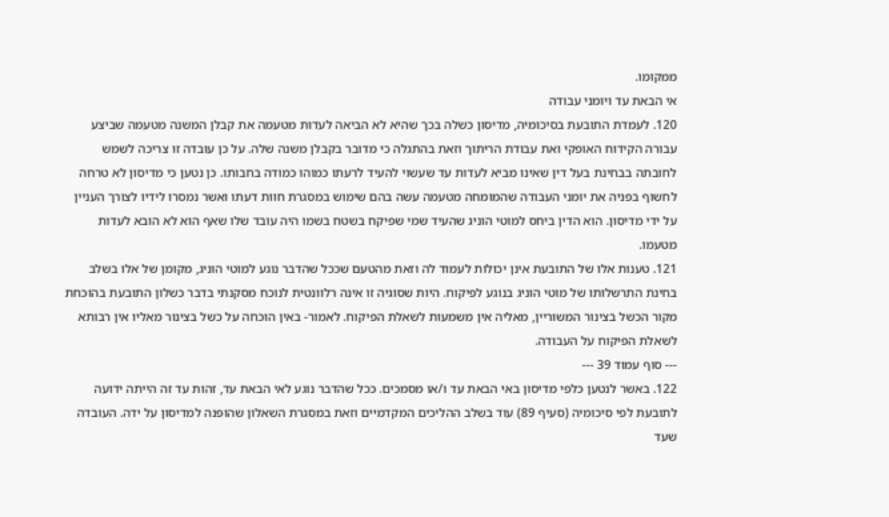ממקומו.
אי הבאת עד ויומני עבודה
120. לעמדת התובעת בסיכומיה, מדיסון כשלה בכך שהיא לא הביאה לעדות מטעמה את קבלן המשנה מטעמה שביצע עבורה הקידוח האופקי ואת עבודת הריתוך וזאת בהתגלה כי מדובר בקבלן משנה שלה. על כן עובדה זו צריכה לשמש לחובתה בבחינת בעל דין שאינו מביא לעדות עד שעשוי להעיד לרעתו כמוהו כמודה בחבותו. כן נטען כי מדיסון לא טרחה לחשוף בפניה את יומני העבודה שהמומחה מטעמה עשה בהם שימוש במסגרת חוות דעתו ואשר נמסרו לידיו לצורך העניין על ידי מדיסון. הוא הדין ביחס למוטי הוניג שהעיד שמי שפיקח בשטח בשמו היה עובד שלו שאף הוא לא הובא לעדות מטעמו.
121. טענות אלו של התובעת אינן יכולות לעמוד לה וזאת מהטעם שככל שהדבר נוגע למוטי הוניג, מקומן של אלו בשלב בחינת התרשלותו של מוטי הוניג בנוגע לפיקוח. היות שסוגיה זו אינה רלוונטית לנוכח מסקנתי בדבר כשלון התובעת בהוכחת מקור הכשל בצינור המשוריין, מאליה אין משמעות לשאלת הפיקוח. לאמור- באין הוכחה על כשל בצינור מאליו אין רבותא לשאלת הפיקוח על העבודה.
--- סוף עמוד 39 ---
122. באשר לנטען כלפי מדיסון באי הבאת עד ו/או מסמכים. ככל שהדבר נוגע לאי הבאת עד, זהות עד זה הייתה ידועה לתובעת לפי סיכומיה (סעיף 89) עוד בשלב ההליכים המקדמיים וזאת במסגרת השאלון שהופנה למדיסון על ידה. העובדה שעד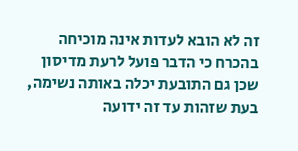זה לא הובא לעדות אינה מוכיחה בהכרח כי הדבר פועל לרעת מדיסון שכן גם התובעת יכלה באותה נשימה, בעת שזהות עד זה ידועה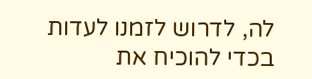לה, לדרוש לזמנו לעדות בכדי להוכיח את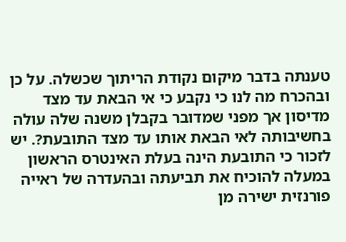טענתה בדבר מיקום נקודת הריתוך שכשלה. על כן ובהכרח מה לנו כי נקבע כי אי הבאת עד מצד מדיסון אך מפני שמדובר בקבלן משנה שלה עולה בחשיבותה לאי הבאת אותו עד מצד התובעת?. יש לזכור כי התובעת הינה בעלת האינטרס הראשון במעלה להוכיח את תביעתה ובהעדרה של ראייה פורנזית ישירה מן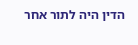הדין היה לתור אחר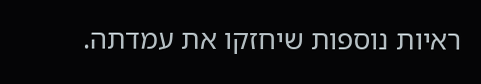ראיות נוספות שיחזקו את עמדתה.